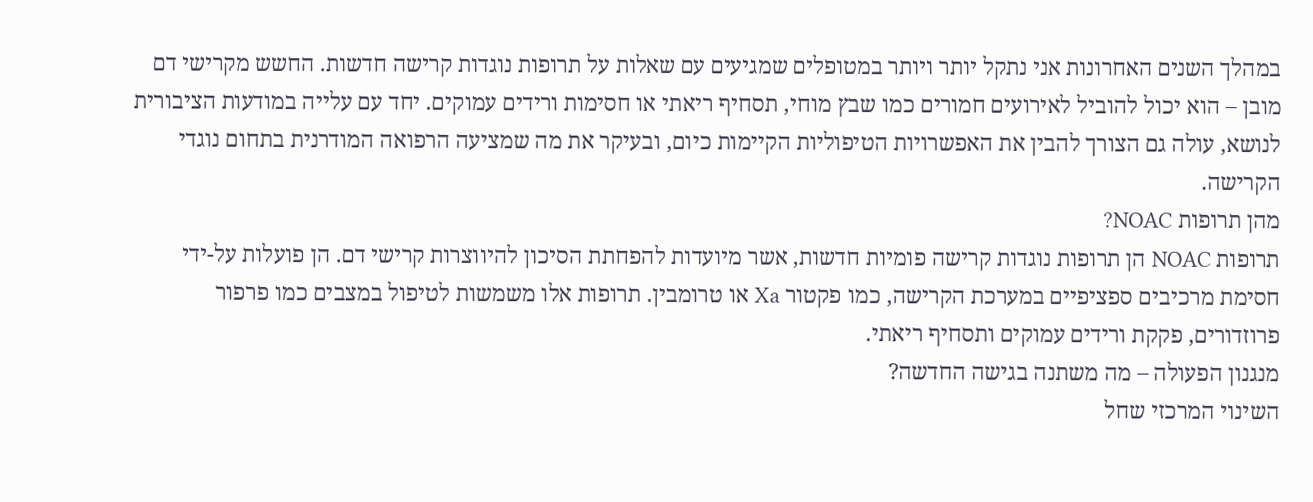במהלך השנים האחרונות אני נתקל יותר ויותר במטופלים שמגיעים עם שאלות על תרופות נוגדות קרישה חדשות. החשש מקרישי דם מובן – הוא יכול להוביל לאירועים חמורים כמו שבץ מוחי, תסחיף ריאתי או חסימות ורידים עמוקים. יחד עם עלייה במודעות הציבורית לנושא, עולה גם הצורך להבין את האפשרויות הטיפוליות הקיימות כיום, ובעיקר את מה שמציעה הרפואה המודרנית בתחום נוגדי הקרישה.
מהן תרופות NOAC?
תרופות NOAC הן תרופות נוגדות קרישה פומיות חדשות, אשר מיועדות להפחתת הסיכון להיווצרות קרישי דם. הן פועלות על-ידי חסימת מרכיבים ספציפיים במערכת הקרישה, כמו פקטור Xa או טרומבין. תרופות אלו משמשות לטיפול במצבים כמו פרפור פרוזדורים, פקקת ורידים עמוקים ותסחיף ריאתי.
מנגנון הפעולה – מה משתנה בגישה החדשה?
השינוי המרכזי שחל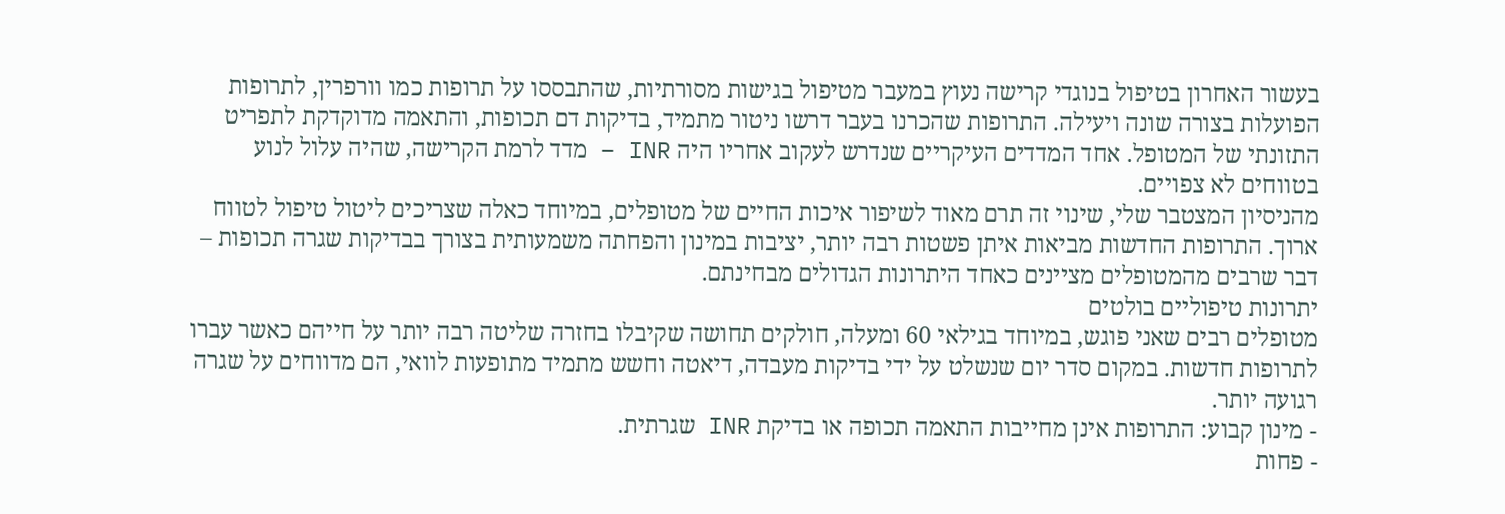בעשור האחרון בטיפול בנוגדי קרישה נעוץ במעבר מטיפול בגישות מסורתיות, שהתבססו על תרופות כמו וורפרין, לתרופות הפועלות בצורה שונה ויעילה. התרופות שהכרנו בעבר דרשו ניטור מתמיד, בדיקות דם תכופות, והתאמה מדוקדקת לתפריט התזונתי של המטופל. אחד המדדים העיקריים שנדרש לעקוב אחריו היה INR – מדד לרמת הקרישה, שהיה עלול לנוע בטווחים לא צפויים.
מהניסיון המצטבר שלי, שינוי זה תרם מאוד לשיפור איכות החיים של מטופלים, במיוחד כאלה שצריכים ליטול טיפול לטווח ארוך. התרופות החדשות מביאות איתן פשטות רבה יותר, יציבות במינון והפחתה משמעותית בצורך בבדיקות שגרה תכופות – דבר שרבים מהמטופלים מציינים כאחד היתרונות הגדולים מבחינתם.
יתרונות טיפוליים בולטים
מטופלים רבים שאני פוגש, במיוחד בגילאי 60 ומעלה, חולקים תחושה שקיבלו בחזרה שליטה רבה יותר על חייהם כאשר עברו לתרופות חדשות. במקום סדר יום שנשלט על ידי בדיקות מעבדה, דיאטה וחשש מתמיד מתופעות לוואי, הם מדווחים על שגרה רגועה יותר.
- מינון קבוע: התרופות אינן מחייבות התאמה תכופה או בדיקת INR שגרתית.
- פחות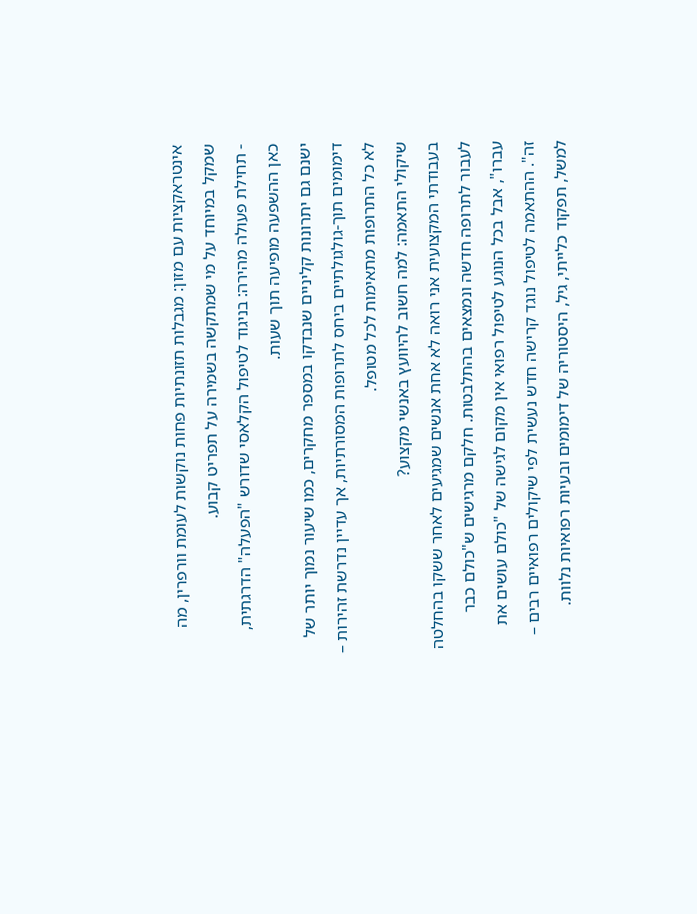אינטראקציות עם מזון: מגבלות תזונתיות פחות נוקשות לעומת וורפרין, מה שמקל במיוחד על מי שמתקשה בשמירה על תפריט קבוע.
- תחילת פעולה מהירה: בניגוד לטיפול הקלאסי שדורש "הפעלה" הדרגתית, כאן ההשפעה מופיעה תוך שעות.
ישנם גם יתרונות קליניים שנבדקו במספר מחקרים, כמו שיעור נמוך יותר של דימומים תוך-גולגולתיים ביחס לתרופות המסורתיות, אך עדיין נדרשת זהירות – לא כל התרופות מתאימות לכל מטופל.
שיקולי התאמה: למה חשוב להיוועץ באנשי מקצוע?
בעבודתי המקצועית אני רואה לא אחת אנשים שמגיעים לאחר ששקו בהחלטה לעבור לתרופה חדשה ונמצאים בהתלבטות. חלקם מרגישים ש"כולם כבר עברו", אבל בכל הנוגע לטיפול רפואי אין מקום לגישה של "כולם עושים את זה". ההתאמה לטיפול נוגד קרישה חדש נעשית לפי שיקולים רפואיים רבים – למשל, תפקוד כלייתי, גיל, היסטוריה של דימומים ובעיות רפואיות נלוות.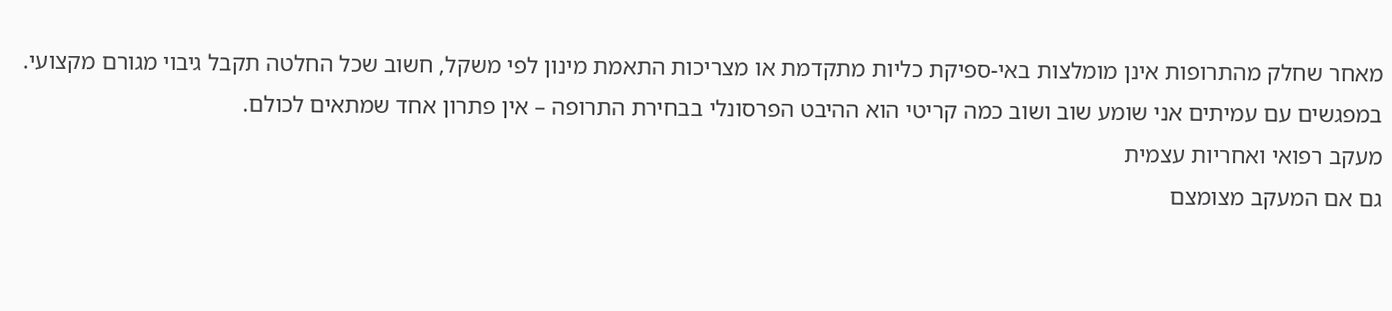מאחר שחלק מהתרופות אינן מומלצות באי-ספיקת כליות מתקדמת או מצריכות התאמת מינון לפי משקל, חשוב שכל החלטה תקבל גיבוי מגורם מקצועי. במפגשים עם עמיתים אני שומע שוב ושוב כמה קריטי הוא ההיבט הפרסונלי בבחירת התרופה – אין פתרון אחד שמתאים לכולם.
מעקב רפואי ואחריות עצמית
גם אם המעקב מצומצם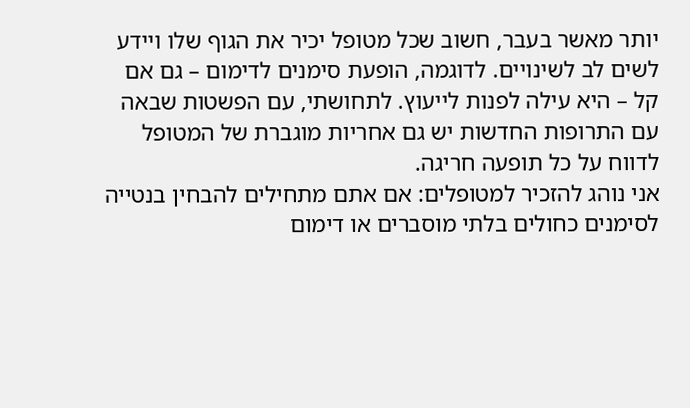יותר מאשר בעבר, חשוב שכל מטופל יכיר את הגוף שלו ויידע לשים לב לשינויים. לדוגמה, הופעת סימנים לדימום – גם אם קל – היא עילה לפנות לייעוץ. לתחושתי, עם הפשטות שבאה עם התרופות החדשות יש גם אחריות מוגברת של המטופל לדווח על כל תופעה חריגה.
אני נוהג להזכיר למטופלים: אם אתם מתחילים להבחין בנטייה לסימנים כחולים בלתי מוסברים או דימום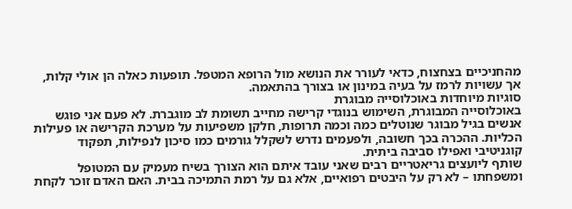מהחניכיים בצחצוח, כדאי לעורר את הנושא מול הרופא המטפל. תופעות כאלה הן אולי קלות, אך עשויות לרמז על בעיה במינון או בצורך בהתאמה.
סוגיות מיוחדות באוכלוסייה מבוגרת
באוכלוסייה המבוגרת, השימוש בנוגדי קרישה מחייב תשומת לב מוגברת. לא פעם אני פוגש אנשים בגיל מבוגר שנוטלים כמה וכמה תרופות, חלקן משפיעות על מערכת הקרישה או פעילות הכליות. ההכרה בכך חשובה, ולפעמים נדרש לשקלל גורמים כמו סיכון לנפילות, תפקוד קוגניטיבי ואפילו סביבה ביתית.
שותף ליועצים גריאטריים רבים שאני עובד איתם הוא הצורך בשיח מעמיק עם המטופל ומשפחתו – לא רק על היבטים רפואיים, אלא גם על רמת התמיכה בבית. האם האדם זוכר לקחת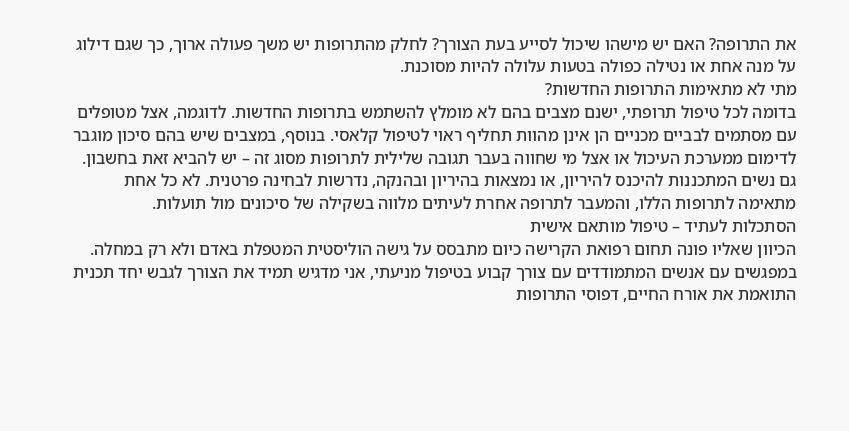את התרופה? האם יש מישהו שיכול לסייע בעת הצורך? לחלק מהתרופות יש משך פעולה ארוך, כך שגם דילוג על מנה אחת או נטילה כפולה בטעות עלולה להיות מסוכנת.
מתי לא מתאימות התרופות החדשות?
בדומה לכל טיפול תרופתי, ישנם מצבים בהם לא מומלץ להשתמש בתרופות החדשות. לדוגמה, אצל מטופלים עם מסתמים לבביים מכניים הן אינן מהוות תחליף ראוי לטיפול קלאסי. בנוסף, במצבים שיש בהם סיכון מוגבר לדימום ממערכת העיכול או אצל מי שחווה בעבר תגובה שלילית לתרופות מסוג זה – יש להביא זאת בחשבון.
גם נשים המתכננות להיכנס להיריון, או נמצאות בהיריון ובהנקה, נדרשות לבחינה פרטנית. לא כל אחת מתאימה לתרופות הללו, והמעבר לתרופה אחרת לעיתים מלווה בשקילה של סיכונים מול תועלות.
הסתכלות לעתיד – טיפול מותאם אישית
הכיוון שאליו פונה תחום רפואת הקרישה כיום מתבסס על גישה הוליסטית המטפלת באדם ולא רק במחלה. במפגשים עם אנשים המתמודדים עם צורך קבוע בטיפול מניעתי, אני מדגיש תמיד את הצורך לגבש יחד תכנית התואמת את אורח החיים, דפוסי התרופות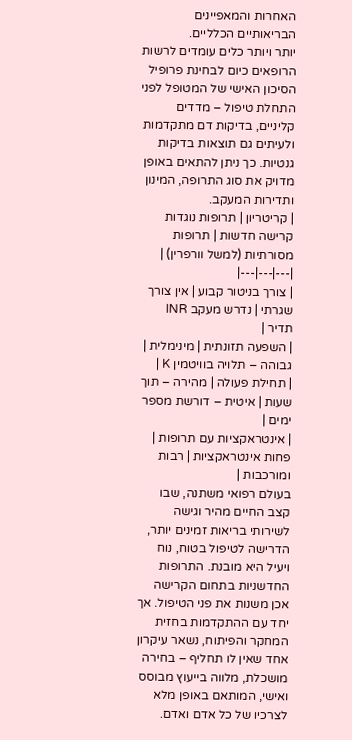האחרות והמאפיינים הבריאותיים הכלליים.
יותר ויותר כלים עומדים לרשות הרופאים כיום לבחינת פרופיל הסיכון האישי של המטופל לפני התחלת טיפול – מדדים קליניים, בדיקות דם מתקדמות ולעיתים גם תוצאות בדיקות גנטיות. כך ניתן להתאים באופן מדויק את סוג התרופה, המינון ותדירות המעקב.
| קריטריון | תרופות נוגדות קרישה חדשות | תרופות מסורתיות (למשל וורפרין) |
|---|---|---|
| צורך בניטור קבוע | אין צורך שגרתי | נדרש מעקב INR תדיר |
| השפעה תזונתית | מינימלית | גבוהה – תלויה בוויטמין K |
| תחילת פעולה | מהירה – תוך שעות | איטית – דורשת מספר ימים |
| אינטראקציות עם תרופות | פחות אינטראקציות | רבות ומורכבות |
בעולם רפואי משתנה, שבו קצב החיים מהיר וגישה לשירותי בריאות זמינים יותר, הדרישה לטיפול בטוח, נוח ויעיל היא מובנת. התרופות החדשניות בתחום הקרישה אכן משנות את פני הטיפול. אך יחד עם ההתקדמות בחזית המחקר והפיתוח, נשאר עיקרון אחד שאין לו תחליף – בחירה מושכלת, מלווה בייעוץ מבוסס ואישי, המותאם באופן מלא לצרכיו של כל אדם ואדם.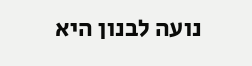נועה לבנון היא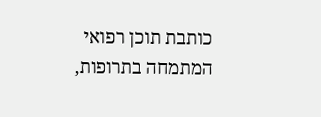כותבת תוכן רפואי המתמחה בתרופות,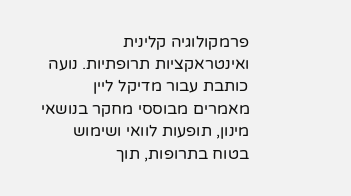פרמקולוגיה קלינית ואינטראקציות תרופתיות. נועה כותבת עבור מדיקל ליין מאמרים מבוססי מחקר בנושאי מינון, תופעות לוואי ושימוש בטוח בתרופות, תוך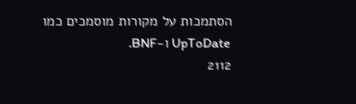הסתמכות על מקורות מוסמכים כמו UpToDate ו-BNF.
2112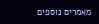מאמרים נוספים